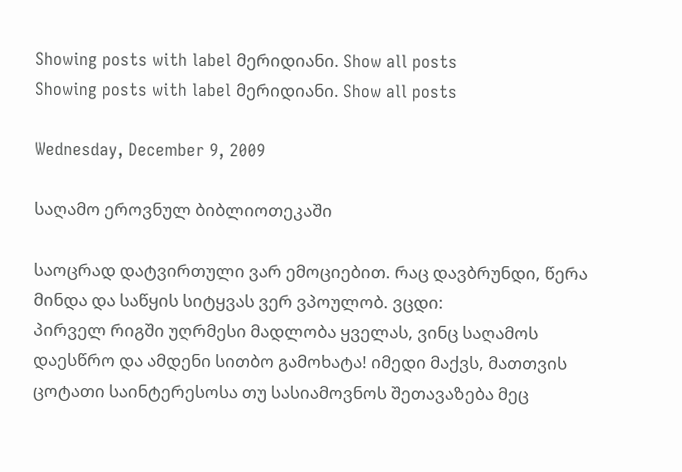Showing posts with label მერიდიანი. Show all posts
Showing posts with label მერიდიანი. Show all posts

Wednesday, December 9, 2009

საღამო ეროვნულ ბიბლიოთეკაში

საოცრად დატვირთული ვარ ემოციებით. რაც დავბრუნდი, წერა მინდა და საწყის სიტყვას ვერ ვპოულობ. ვცდი:
პირველ რიგში უღრმესი მადლობა ყველას, ვინც საღამოს დაესწრო და ამდენი სითბო გამოხატა! იმედი მაქვს, მათთვის ცოტათი საინტერესოსა თუ სასიამოვნოს შეთავაზება მეც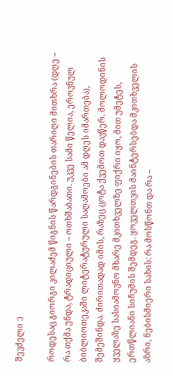შევძელი :)

როდესაც გიორგი კილაძემ წიგნის წარდგინების თარიღი მითხრა (დღე – რა თქმა უნდა, ტრადიციული – ოთხშაბათი. უკვე სამი წელია, ეროვნულ ბიბლიოთეკაში ლიტერატურული საღამოები ამ დღეს იმართება), შემეშინდა. ძირითადად იმის, რაზეც ცოტა ქვემოთ დავწერ. მოლოდინის ყველაზე სასიამოვნო მხარე მკითხველზე ფიქრი იყო, მით უმეტეს, ერთწლიანი სიჩუმის შემდეგ. ყოველთვის მაინტერსებდა მკითხველის აზრი, ნებისმიერი სახის: რა მოსწონთ და რა –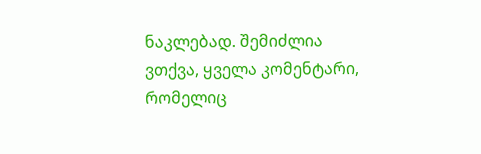ნაკლებად. შემიძლია ვთქვა, ყველა კომენტარი, რომელიც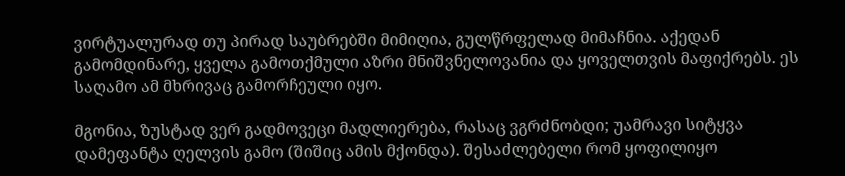ვირტუალურად თუ პირად საუბრებში მიმიღია, გულწრფელად მიმაჩნია. აქედან გამომდინარე, ყველა გამოთქმული აზრი მნიშვნელოვანია და ყოველთვის მაფიქრებს. ეს საღამო ამ მხრივაც გამორჩეული იყო.

მგონია, ზუსტად ვერ გადმოვეცი მადლიერება, რასაც ვგრძნობდი; უამრავი სიტყვა დამეფანტა ღელვის გამო (შიშიც ამის მქონდა). შესაძლებელი რომ ყოფილიყო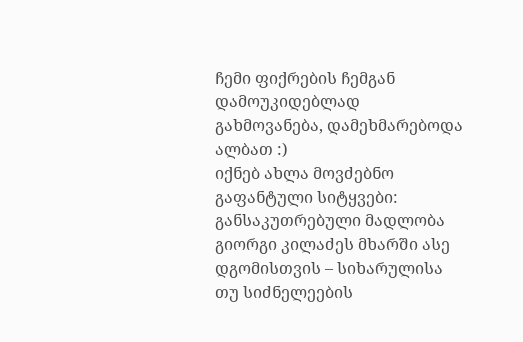ჩემი ფიქრების ჩემგან დამოუკიდებლად გახმოვანება, დამეხმარებოდა ალბათ :)
იქნებ ახლა მოვძებნო გაფანტული სიტყვები:
განსაკუთრებული მადლობა გიორგი კილაძეს მხარში ასე დგომისთვის – სიხარულისა თუ სიძნელეების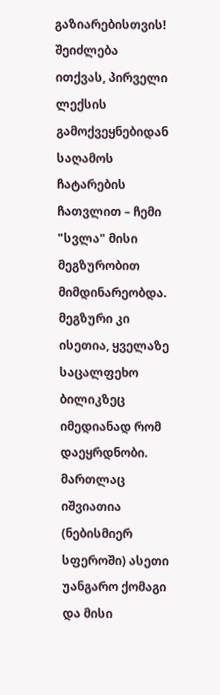გაზიარებისთვის! შეიძლება ითქვას, პირველი ლექსის გამოქვეყნებიდან საღამოს ჩატარების ჩათვლით – ჩემი "სვლა" მისი მეგზურობით მიმდინარეობდა. მეგზური კი ისეთია, ყველაზე საცალფეხო ბილიკზეც იმედიანად რომ დაეყრდნობი. მართლაც იშვიათია (ნებისმიერ სფეროში) ასეთი უანგარო ქომაგი და მისი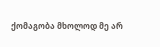ქომაგობა მხოლოდ მე არ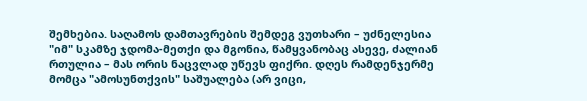შემხებია. საღამოს დამთავრების შემდეგ ვუთხარი – უძნელესია "იმ" სკამზე ჯდომა-მეთქი და მგონია, წამყვანობაც ასევე, ძალიან რთულია – მას ორის ნაცვლად უწევს ფიქრი. დღეს რამდენჯერმე მომცა "ამოსუნთქვის" საშუალება (არ ვიცი,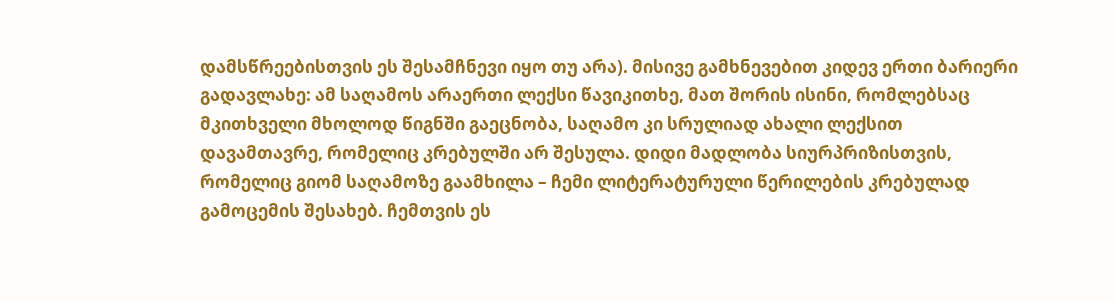დამსწრეებისთვის ეს შესამჩნევი იყო თუ არა). მისივე გამხნევებით კიდევ ერთი ბარიერი გადავლახე: ამ საღამოს არაერთი ლექსი წავიკითხე, მათ შორის ისინი, რომლებსაც მკითხველი მხოლოდ წიგნში გაეცნობა, საღამო კი სრულიად ახალი ლექსით დავამთავრე, რომელიც კრებულში არ შესულა. დიდი მადლობა სიურპრიზისთვის, რომელიც გიომ საღამოზე გაამხილა – ჩემი ლიტერატურული წერილების კრებულად გამოცემის შესახებ. ჩემთვის ეს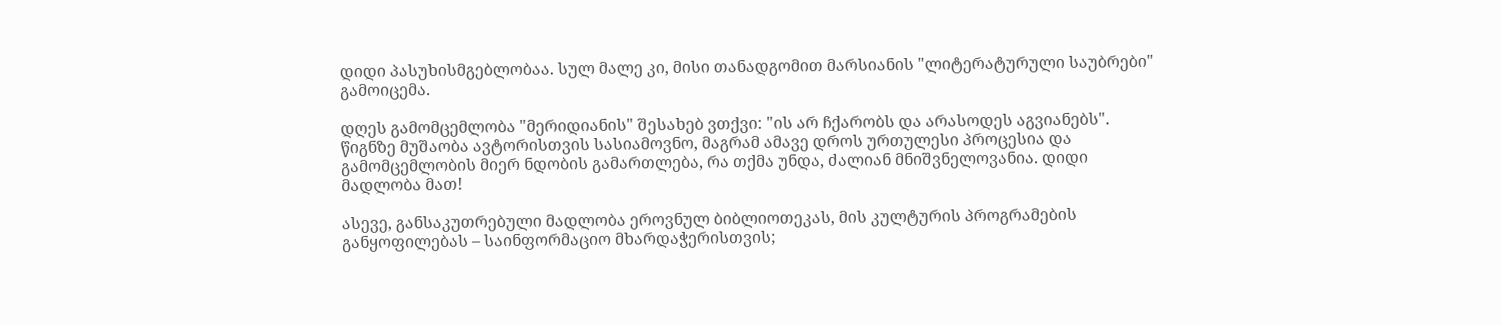დიდი პასუხისმგებლობაა. სულ მალე კი, მისი თანადგომით მარსიანის "ლიტერატურული საუბრები" გამოიცემა.

დღეს გამომცემლობა "მერიდიანის" შესახებ ვთქვი: "ის არ ჩქარობს და არასოდეს აგვიანებს". წიგნზე მუშაობა ავტორისთვის სასიამოვნო, მაგრამ ამავე დროს ურთულესი პროცესია და გამომცემლობის მიერ ნდობის გამართლება, რა თქმა უნდა, ძალიან მნიშვნელოვანია. დიდი მადლობა მათ!

ასევე, განსაკუთრებული მადლობა ეროვნულ ბიბლიოთეკას, მის კულტურის პროგრამების განყოფილებას – საინფორმაციო მხარდაჭერისთვის;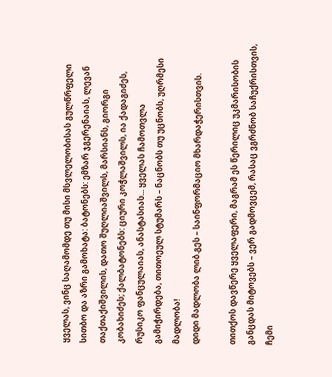ყველას, ვინც საღამომდე თუ მისი მსვლელობისას გულწრფელი სითბო და აზრი გამოხატა: ბატონებს: ემზარ ჯგერენაიას, ლევან თაქთაქიშვილის, დათო შუღლიაშვილს, მარსიანს, გიორგი კობახიძეს; ქალბატონებს: ციური კოჭლაშვილს, ია ქადაგიძეს, რუსიკო ფანცულაიას, ანასტასიას... ყველას ჩამოთვლა გამიჭირდება, თითოეულ სტუმარს – ნაცნობს თუ უცნობს, უღრმესი მადლობა!
დიდი მადლობა ლიბ.გეს – საინფორმაციო მხარდაჭერისთვის.

თითქოს დავწერე ყველაფერი, მაგრამ ეს წერილიც უკმარისობის განცდას მიტოვებს – ვერ გადმოვცემ, რასაც ვგრძნობ საჩუქრისთვის, ჩემი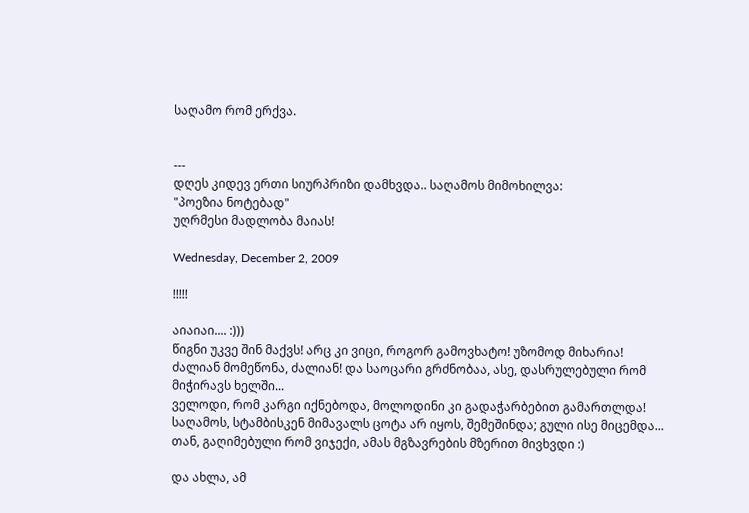საღამო რომ ერქვა.


---
დღეს კიდევ ერთი სიურპრიზი დამხვდა.. საღამოს მიმოხილვა:
"პოეზია ნოტებად"
უღრმესი მადლობა მაიას!

Wednesday, December 2, 2009

!!!!!

აიაიაი.... :)))
წიგნი უკვე შინ მაქვს! არც კი ვიცი, როგორ გამოვხატო! უზომოდ მიხარია! ძალიან მომეწონა, ძალიან! და საოცარი გრძნობაა, ასე, დასრულებული რომ მიჭირავს ხელში...
ველოდი, რომ კარგი იქნებოდა, მოლოდინი კი გადაჭარბებით გამართლდა!
საღამოს, სტამბისკენ მიმავალს ცოტა არ იყოს, შემეშინდა; გული ისე მიცემდა... თან, გაღიმებული რომ ვიჯექი, ამას მგზავრების მზერით მივხვდი :)

და ახლა, ამ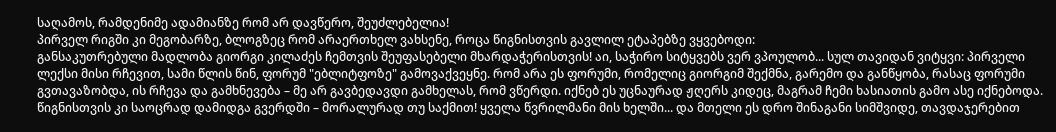საღამოს, რამდენიმე ადამიანზე რომ არ დავწერო, შეუძლებელია!
პირველ რიგში კი მეგობარზე, ბლოგზეც რომ არაერთხელ ვახსენე, როცა წიგნისთვის გავლილ ეტაპებზე ვყვებოდი:
განსაკუთრებული მადლობა გიორგი კილაძეს ჩემთვის შეუფასებელი მხარდაჭერისთვის! აი, საჭირო სიტყვებს ვერ ვპოულობ... სულ თავიდან ვიტყვი: პირველი ლექსი მისი რჩევით, სამი წლის წინ, ფორუმ "ებლიტფოზე" გამოვაქვეყნე. რომ არა ეს ფორუმი, რომელიც გიორგიმ შექმნა, გარემო და განწყობა, რასაც ფორუმი გვთავაზობდა, ის რჩევა და გამხნევება – მე არ გავბედავდი გამხელას, რომ ვწერდი. იქნებ ეს უცნაურად ჟღერს კიდეც, მაგრამ ჩემი ხასიათის გამო ასე იქნებოდა. წიგნისთვის კი საოცრად დამიდგა გვერდში – მორალურად თუ საქმით! ყველა წვრილმანი მის ხელში... და მთელი ეს დრო შინაგანი სიმშვიდე, თავდაჯერებით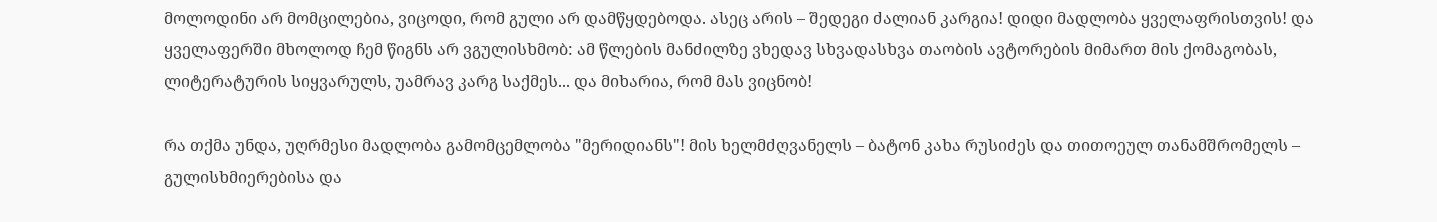მოლოდინი არ მომცილებია, ვიცოდი, რომ გული არ დამწყდებოდა. ასეც არის – შედეგი ძალიან კარგია! დიდი მადლობა ყველაფრისთვის! და ყველაფერში მხოლოდ ჩემ წიგნს არ ვგულისხმობ: ამ წლების მანძილზე ვხედავ სხვადასხვა თაობის ავტორების მიმართ მის ქომაგობას, ლიტერატურის სიყვარულს, უამრავ კარგ საქმეს... და მიხარია, რომ მას ვიცნობ!

რა თქმა უნდა, უღრმესი მადლობა გამომცემლობა "მერიდიანს"! მის ხელმძღვანელს – ბატონ კახა რუსიძეს და თითოეულ თანამშრომელს – გულისხმიერებისა და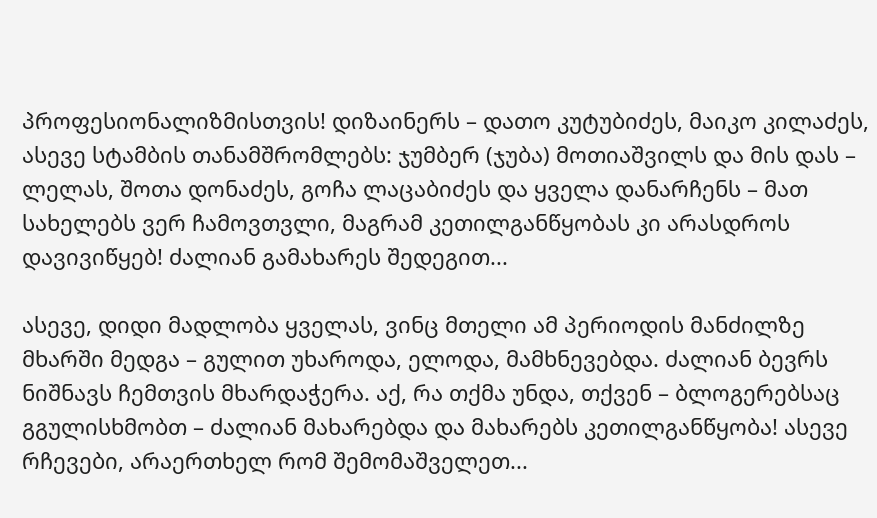პროფესიონალიზმისთვის! დიზაინერს – დათო კუტუბიძეს, მაიკო კილაძეს, ასევე სტამბის თანამშრომლებს: ჯუმბერ (ჯუბა) მოთიაშვილს და მის დას – ლელას, შოთა დონაძეს, გოჩა ლაცაბიძეს და ყველა დანარჩენს – მათ სახელებს ვერ ჩამოვთვლი, მაგრამ კეთილგანწყობას კი არასდროს დავივიწყებ! ძალიან გამახარეს შედეგით...

ასევე, დიდი მადლობა ყველას, ვინც მთელი ამ პერიოდის მანძილზე მხარში მედგა – გულით უხაროდა, ელოდა, მამხნევებდა. ძალიან ბევრს ნიშნავს ჩემთვის მხარდაჭერა. აქ, რა თქმა უნდა, თქვენ – ბლოგერებსაც გგულისხმობთ – ძალიან მახარებდა და მახარებს კეთილგანწყობა! ასევე რჩევები, არაერთხელ რომ შემომაშველეთ...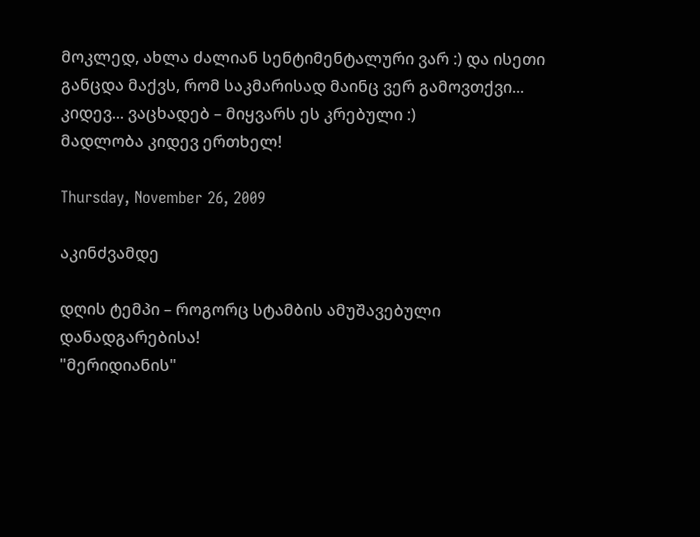მოკლედ, ახლა ძალიან სენტიმენტალური ვარ :) და ისეთი განცდა მაქვს, რომ საკმარისად მაინც ვერ გამოვთქვი...
კიდევ... ვაცხადებ – მიყვარს ეს კრებული :)
მადლობა კიდევ ერთხელ!

Thursday, November 26, 2009

აკინძვამდე

დღის ტემპი – როგორც სტამბის ამუშავებული დანადგარებისა!
"მერიდიანის"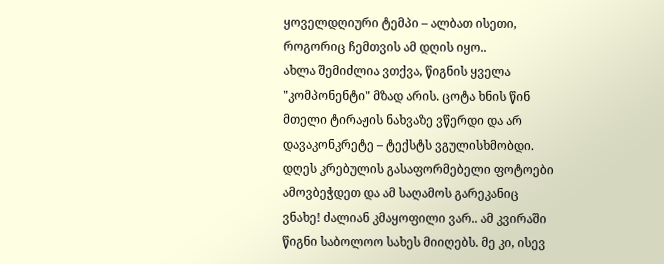ყოველდღიური ტემპი – ალბათ ისეთი, როგორიც ჩემთვის ამ დღის იყო..
ახლა შემიძლია ვთქვა, წიგნის ყველა "კომპონენტი" მზად არის. ცოტა ხნის წინ მთელი ტირაჟის ნახვაზე ვწერდი და არ დავაკონკრეტე – ტექსტს ვგულისხმობდი. დღეს კრებულის გასაფორმებელი ფოტოები ამოვბეჭდეთ და ამ საღამოს გარეკანიც ვნახე! ძალიან კმაყოფილი ვარ.. ამ კვირაში წიგნი საბოლოო სახეს მიიღებს. მე კი, ისევ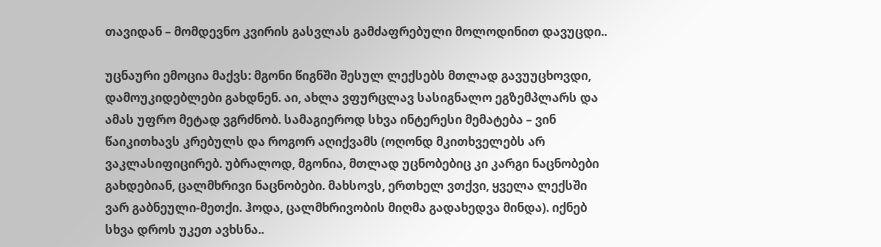თავიდან – მომდევნო კვირის გასვლას გამძაფრებული მოლოდინით დავუცდი..

უცნაური ემოცია მაქვს: მგონი წიგნში შესულ ლექსებს მთლად გავუუცხოვდი, დამოუკიდებლები გახდნენ. აი, ახლა ვფურცლავ სასიგნალო ეგზემპლარს და ამას უფრო მეტად ვგრძნობ. სამაგიეროდ სხვა ინტერესი მემატება – ვინ წაიკითხავს კრებულს და როგორ აღიქვამს (ოღონდ მკითხველებს არ ვაკლასიფიცირებ. უბრალოდ, მგონია, მთლად უცნობებიც კი კარგი ნაცნობები გახდებიან, ცალმხრივი ნაცნობები. მახსოვს, ერთხელ ვთქვი, ყველა ლექსში ვარ გაბნეული-მეთქი. ჰოდა, ცალმხრივობის მიღმა გადახედვა მინდა). იქნებ სხვა დროს უკეთ ავხსნა..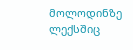მოლოდინზე ლექსშიც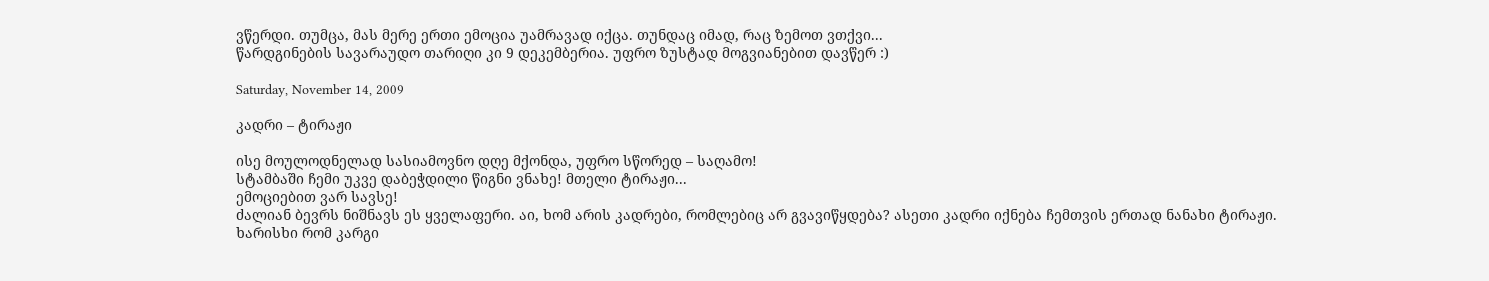ვწერდი. თუმცა, მას მერე ერთი ემოცია უამრავად იქცა. თუნდაც იმად, რაც ზემოთ ვთქვი...
წარდგინების სავარაუდო თარიღი კი 9 დეკემბერია. უფრო ზუსტად მოგვიანებით დავწერ :)

Saturday, November 14, 2009

კადრი – ტირაჟი

ისე მოულოდნელად სასიამოვნო დღე მქონდა, უფრო სწორედ – საღამო!
სტამბაში ჩემი უკვე დაბეჭდილი წიგნი ვნახე! მთელი ტირაჟი...
ემოციებით ვარ სავსე!
ძალიან ბევრს ნიშნავს ეს ყველაფერი. აი, ხომ არის კადრები, რომლებიც არ გვავიწყდება? ასეთი კადრი იქნება ჩემთვის ერთად ნანახი ტირაჟი.
ხარისხი რომ კარგი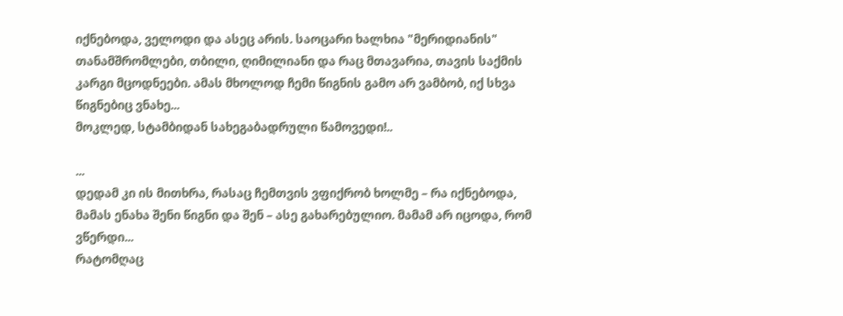იქნებოდა, ველოდი და ასეც არის. საოცარი ხალხია "მერიდიანის" თანამშრომლები, თბილი, ღიმილიანი და რაც მთავარია, თავის საქმის კარგი მცოდნეები. ამას მხოლოდ ჩემი წიგნის გამო არ ვამბობ, იქ სხვა წიგნებიც ვნახე...
მოკლედ, სტამბიდან სახეგაბადრული წამოვედი!..

...
დედამ კი ის მითხრა, რასაც ჩემთვის ვფიქრობ ხოლმე – რა იქნებოდა, მამას ენახა შენი წიგნი და შენ – ასე გახარებულიო. მამამ არ იცოდა, რომ ვწერდი...
რატომღაც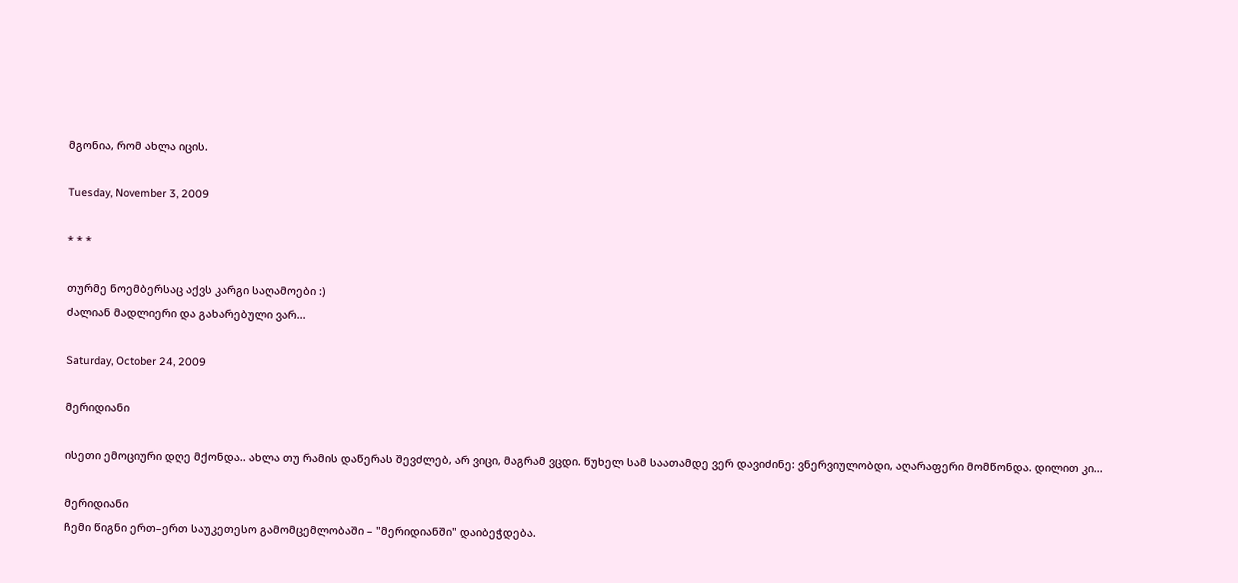მგონია, რომ ახლა იცის.

Tuesday, November 3, 2009

* * *

თურმე ნოემბერსაც აქვს კარგი საღამოები :)
ძალიან მადლიერი და გახარებული ვარ...

Saturday, October 24, 2009

მერიდიანი

ისეთი ემოციური დღე მქონდა.. ახლა თუ რამის დაწერას შევძლებ, არ ვიცი, მაგრამ ვცდი. წუხელ სამ საათამდე ვერ დავიძინე: ვნერვიულობდი, აღარაფერი მომწონდა. დილით კი...

მერიდიანი
ჩემი წიგნი ერთ–ერთ საუკეთესო გამომცემლობაში – "მერიდიანში" დაიბეჭდება.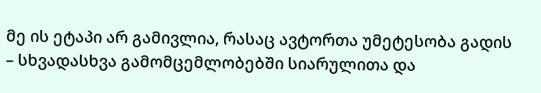მე ის ეტაპი არ გამივლია, რასაც ავტორთა უმეტესობა გადის – სხვადასხვა გამომცემლობებში სიარულითა და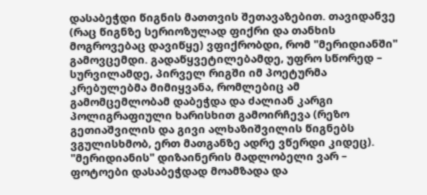დასაბეჭდი წიგნის მათთვის შეთავაზებით. თავიდანვე (რაც წიგნზე სერიოზულად ფიქრი და თანხის მოგროვებაც დავიწყე) ვფიქრობდი, რომ "მერიდიანში" გამოვცემდი. გადაწყვეტილებამდე, უფრო სწორედ – სურვილამდე, პირველ რიგში იმ პოეტურმა კრებულებმა მიმიყვანა, რომლებიც ამ გამომცემლობამ დაბეჭდა და ძალიან კარგი პოლიგრაფიული ხარისხით გამოირჩევა (რეზო გეთიაშვილის და გივი ალხაზიშვილის წიგნებს ვგულისხმობ, ერთ მათგანზე ადრე ვწერდი კიდეც).
"მერიდიანის" დიზაინერის მადლობელი ვარ – ფოტოები დასაბეჭდად მოამზადა და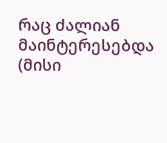რაც ძალიან მაინტერესებდა (მისი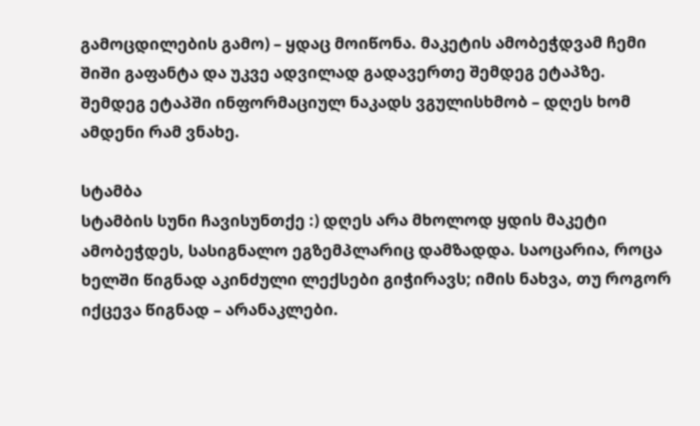გამოცდილების გამო) – ყდაც მოიწონა. მაკეტის ამობეჭდვამ ჩემი შიში გაფანტა და უკვე ადვილად გადავერთე შემდეგ ეტაპზე. შემდეგ ეტაპში ინფორმაციულ ნაკადს ვგულისხმობ – დღეს ხომ ამდენი რამ ვნახე.

სტამბა
სტამბის სუნი ჩავისუნთქე :) დღეს არა მხოლოდ ყდის მაკეტი ამობეჭდეს, სასიგნალო ეგზემპლარიც დამზადდა. საოცარია, როცა ხელში წიგნად აკინძული ლექსები გიჭირავს; იმის ნახვა, თუ როგორ იქცევა წიგნად – არანაკლები.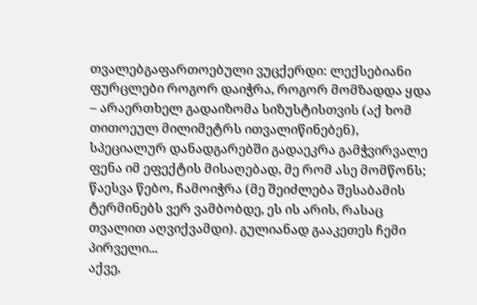თვალებგაფართოებული ვუცქერდი: ლექსებიანი ფურცლები როგორ დაიჭრა, როგორ მომზადდა ყდა – არაერთხელ გადაიზომა სიზუსტისთვის (აქ ხომ თითოეულ მილიმეტრს ითვალიწინებენ), სპეციალურ დანადგარებში გადაეკრა გამჭვირვალე ფენა იმ ეფექტის მისაღებად, მე რომ ასე მომწონს; წაესვა წებო, ჩამოიჭრა (მე შეიძლება შესაბამის ტერმინებს ვერ ვამბობდე, ეს ის არის, რასაც თვალით აღვიქვამდი). გულიანად გააკეთეს ჩემი პირველი...
აქვე,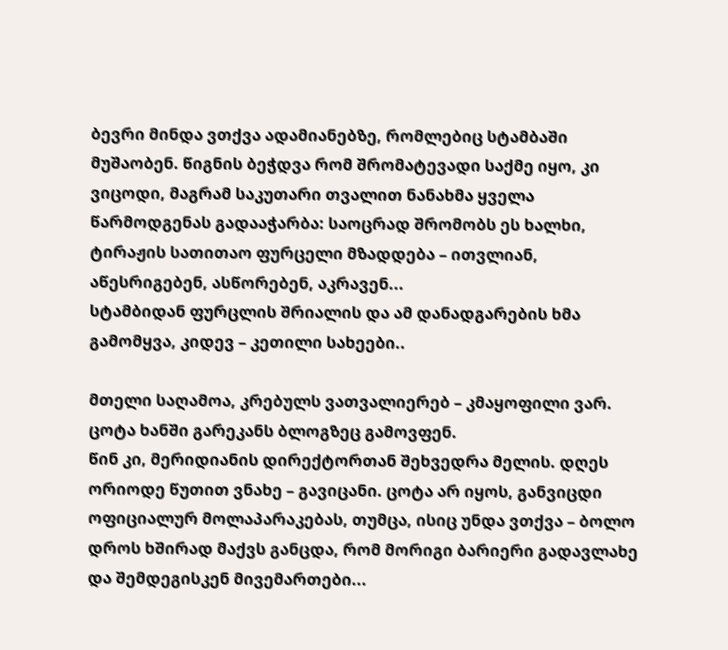ბევრი მინდა ვთქვა ადამიანებზე, რომლებიც სტამბაში მუშაობენ. წიგნის ბეჭდვა რომ შრომატევადი საქმე იყო, კი ვიცოდი, მაგრამ საკუთარი თვალით ნანახმა ყველა წარმოდგენას გადააჭარბა: საოცრად შრომობს ეს ხალხი, ტირაჟის სათითაო ფურცელი მზადდება – ითვლიან, აწესრიგებენ, ასწორებენ, აკრავენ...
სტამბიდან ფურცლის შრიალის და ამ დანადგარების ხმა გამომყვა, კიდევ – კეთილი სახეები..

მთელი საღამოა, კრებულს ვათვალიერებ – კმაყოფილი ვარ.
ცოტა ხანში გარეკანს ბლოგზეც გამოვფენ.
წინ კი, მერიდიანის დირექტორთან შეხვედრა მელის. დღეს ორიოდე წუთით ვნახე – გავიცანი. ცოტა არ იყოს, განვიცდი ოფიციალურ მოლაპარაკებას, თუმცა, ისიც უნდა ვთქვა – ბოლო დროს ხშირად მაქვს განცდა, რომ მორიგი ბარიერი გადავლახე და შემდეგისკენ მივემართები...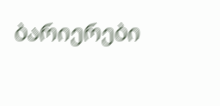ბარიერები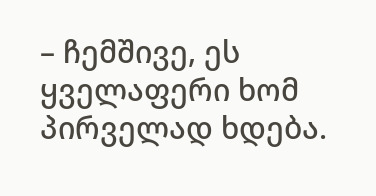– ჩემშივე, ეს ყველაფერი ხომ პირველად ხდება.